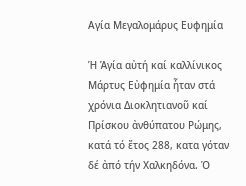Αγία Μεγαλομάρυς Ευφημία

Ἡ Ἁγία αὐτή καί καλλίνικος Μάρτυς Εὐφημία ἦταν στά χρόνια Διοκλητιανοῦ καί Πρίσκου ἀνθύπατου Ρώμης, κατά τό ἔτος 288, κατα γόταν δέ ἀπό τήν Χαλκηδόνα. Ὁ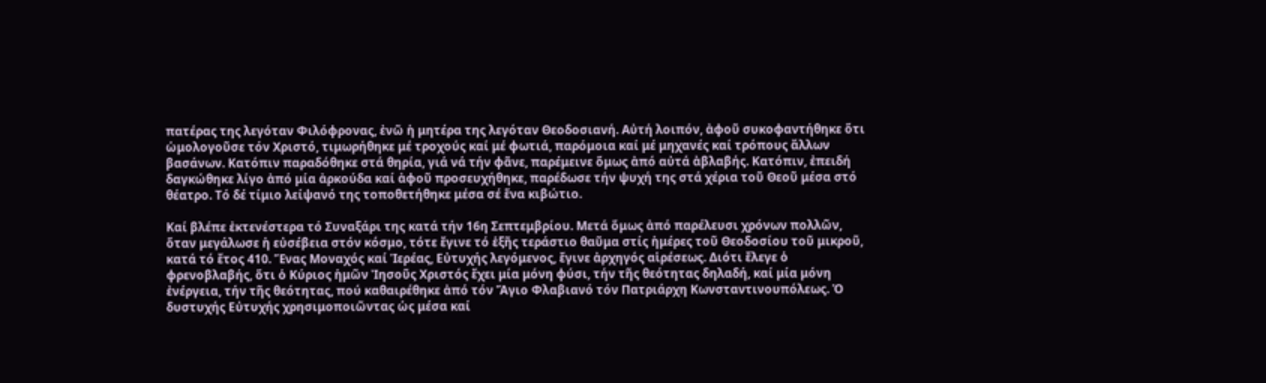πατέρας της λεγόταν Φιλόφρονας, ἐνῶ ἡ μητέρα της λεγόταν Θεοδοσιανή. Αὐτή λοιπόν, ἀφοῦ συκοφαντήθηκε ὅτι ὡμολογοῦσε τόν Χριστό, τιμωρήθηκε μέ τροχούς καί μέ φωτιά, παρόμοια καί μέ μηχανές καί τρόπους ἄλλων βασάνων. Κατόπιν παραδόθηκε στά θηρία, γιά νά τήν φᾶνε, παρέμεινε ὅμως ἀπό αὐτά ἀβλαβής. Κατόπιν, ἐπειδή δαγκώθηκε λίγο ἀπό μία ἀρκούδα καί ἀφοῦ προσευχήθηκε, παρέδωσε τήν ψυχή της στά χέρια τοῦ Θεοῦ μέσα στό θέατρο. Τό δέ τίμιο λείψανό της τοποθετήθηκε μέσα σέ ἕνα κιβώτιο.

Καί βλέπε ἐκτενέστερα τό Συναξάρι της κατά τήν 16η Σεπτεμβρίου. Μετά ὅμως ἀπό παρέλευσι χρόνων πολλῶν, ὅταν μεγάλωσε ἡ εὐσέβεια στόν κόσμο, τότε ἔγινε τό ἑξῆς τεράστιο θαῦμα στίς ἡμέρες τοῦ Θεοδοσίου τοῦ μικροῦ, κατά τό ἔτος 410. Ἕνας Μοναχός καί Ἱερέας, Εὐτυχής λεγόμενος, ἔγινε ἀρχηγός αἱρέσεως. Διότι ἔλεγε ὁ φρενοβλαβής, ὅτι ὁ Κύριος ἡμῶν Ἰησοῦς Χριστός ἔχει μία μόνη φύσι, τήν τῆς θεότητας δηλαδή, καί μία μόνη ἐνέργεια, τήν τῆς θεότητας, πού καθαιρέθηκε ἀπό τόν Ἅγιο Φλαβιανό τόν Πατριάρχη Κωνσταντινουπόλεως. Ὁ δυστυχής Εὐτυχής χρησιμοποιῶντας ὡς μέσα καί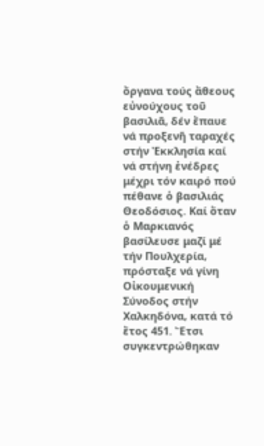ὄργανα τούς ἄθεους εὐνούχους τοῦ βασιλιᾶ, δέν ἔπαυε νά προξενῆ ταραχές στήν Ἐκκλησία καί νά στήνη ἐνέδρες μέχρι τόν καιρό πού πέθανε ὁ βασιλιάς Θεοδόσιος. Καί ὅταν ὁ Μαρκιανός βασίλευσε μαζί μέ τήν Πουλχερία, πρόσταξε νά γίνη Οἰκουμενική Σύνοδος στήν Χαλκηδόνα, κατά τό ἔτος 451. Ἔτσι συγκεντρώθηκαν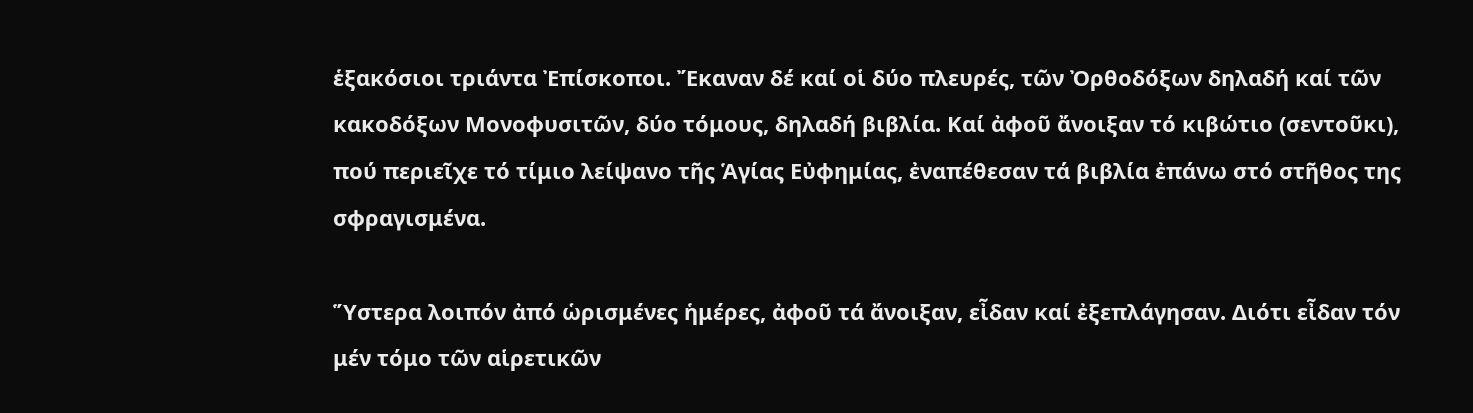ἑξακόσιοι τριάντα Ἐπίσκοποι. Ἔκαναν δέ καί οἱ δύο πλευρές, τῶν Ὀρθοδόξων δηλαδή καί τῶν κακοδόξων Μονοφυσιτῶν, δύο τόμους, δηλαδή βιβλία. Καί ἀφοῦ ἄνοιξαν τό κιβώτιο (σεντοῦκι), πού περιεῖχε τό τίμιο λείψανο τῆς Ἁγίας Εὐφημίας, ἐναπέθεσαν τά βιβλία ἐπάνω στό στῆθος της σφραγισμένα.

Ὕστερα λοιπόν ἀπό ὡρισμένες ἡμέρες, ἀφοῦ τά ἄνοιξαν, εἶδαν καί ἐξεπλάγησαν. Διότι εἶδαν τόν μέν τόμο τῶν αἱρετικῶν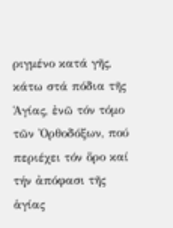ριγμένο κατά γῆς, κάτω στά πόδια τῆς Ἁγίας, ἐνῶ τόν τόμο τῶν Ὀρθοδόξων, πού περιέχει τόν ὅρο καί τήν ἀπόφασι τῆς ἁγίας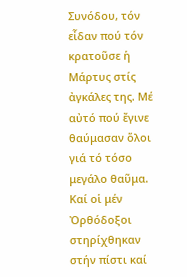Συνόδου, τόν εἶδαν πού τόν κρατοῦσε ἡ Μάρτυς στίς ἀγκάλες της. Μέ αὐτό πού ἔγινε θαύμασαν ὅλοι γιά τό τόσο μεγάλο θαῦμα. Καί οἱ μέν Ὀρθόδοξοι στηρίχθηκαν στήν πίστι καί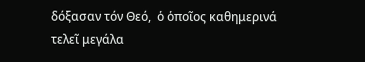δόξασαν τόν Θεό,  ὁ ὁποῖος καθημερινά τελεῖ μεγάλα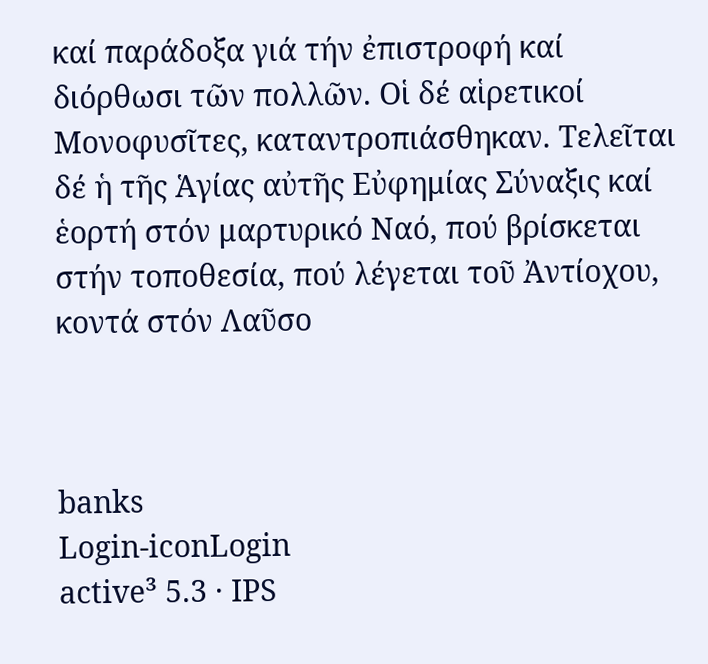καί παράδοξα γιά τήν ἐπιστροφή καί διόρθωσι τῶν πολλῶν. Οἱ δέ αἱρετικοί Μονοφυσῖτες, καταντροπιάσθηκαν. Τελεῖται δέ ἡ τῆς Ἁγίας αὐτῆς Εὐφημίας Σύναξις καί ἑορτή στόν μαρτυρικό Ναό, πού βρίσκεται στήν τοποθεσία, πού λέγεται τοῦ Ἀντίοχου, κοντά στόν Λαῦσο



banks
Login-iconLogin
active³ 5.3 · IPS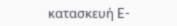κατασκευή E-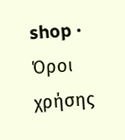shop · Όροι χρήσης